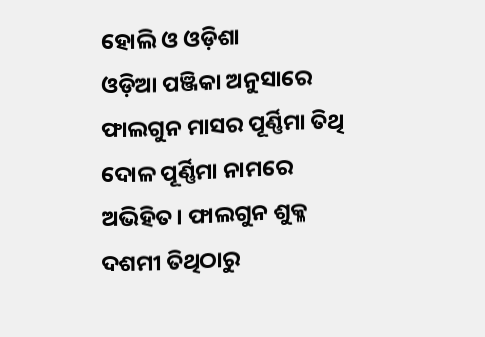ହୋଲି ଓ ଓଡ଼ିଶା
ଓଡ଼ିଆ ପଞ୍ଜିକା ଅନୁସାରେ ଫାଲଗୁନ ମାସର ପୂର୍ଣ୍ଣିମା ତିଥି ଦୋଳ ପୂର୍ଣ୍ଣିମା ନାମରେ ଅଭିହିତ। ଫାଲଗୁନ ଶୁକ୍ଳ ଦଶମୀ ତିଥିଠାରୁ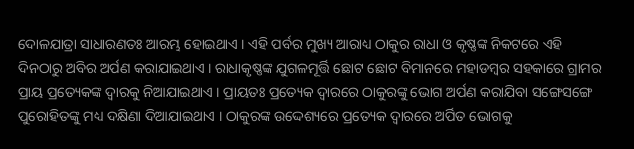ଦୋଳଯାତ୍ରା ସାଧାରଣତଃ ଆରମ୍ଭ ହୋଇଥାଏ । ଏହି ପର୍ବର ମୁଖ୍ୟ ଆରାଧ୍ୟ ଠାକୁର ରାଧା ଓ କୃଷ୍ଣଙ୍କ ନିକଟରେ ଏହି ଦିନଠାରୁ ଅବିର ଅର୍ପଣ କରାଯାଇଥାଏ । ରାଧାକୃଷ୍ଣଙ୍କ ଯୁଗଳମୂର୍ତ୍ତି ଛୋଟ ଛୋଟ ବିମାନରେ ମହାଡମ୍ବର ସହକାରେ ଗ୍ରାମର ପ୍ରାୟ ପ୍ରତ୍ୟେକଙ୍କ ଦ୍ୱାରକୁ ନିଆଯାଇଥାଏ । ପ୍ରାୟତଃ ପ୍ରତ୍ୟେକ ଦ୍ୱାରରେ ଠାକୁରଙ୍କୁ ଭୋଗ ଅର୍ପଣ କରାଯିବା ସଙ୍ଗେସଙ୍ଗେ ପୁରୋହିତଙ୍କୁ ମଧ୍ୟ ଦକ୍ଷିଣା ଦିଆଯାଇଥାଏ । ଠାକୁରଙ୍କ ଉଦ୍ଦେଶ୍ୟରେ ପ୍ରତ୍ୟେକ ଦ୍ୱାରରେ ଅର୍ପିତ ଭୋଗକୁ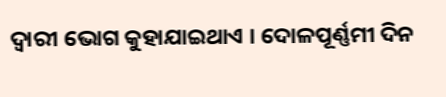ଦ୍ୱାରୀ ଭୋଗ କୁହାଯାଇଥାଏ । ଦୋଳପୂର୍ଣ୍ଣମୀ ଦିନ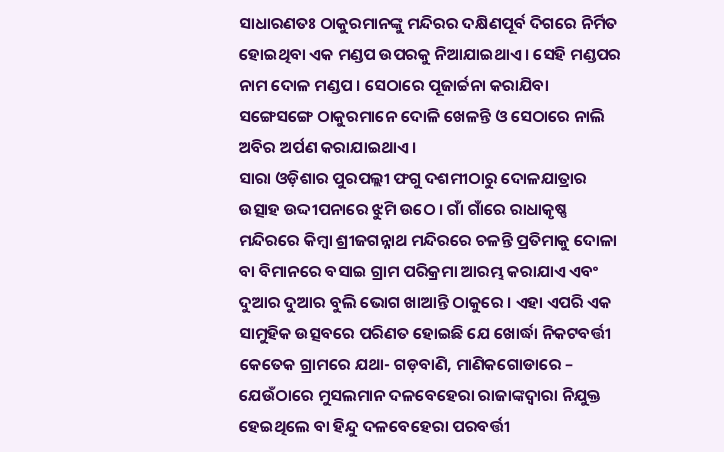ସାଧାରଣତଃ ଠାକୁରମାନଙ୍କୁ ମନ୍ଦିରର ଦକ୍ଷିଣପୂର୍ବ ଦିଗରେ ନିର୍ମିତ ହୋଇଥିବା ଏକ ମଣ୍ଡପ ଉପରକୁ ନିଆଯାଇଥାଏ । ସେହି ମଣ୍ଡପର ନାମ ଦୋଳ ମଣ୍ଡପ । ସେଠାରେ ପୂଜାର୍ଚ୍ଚନା କରାଯିବା ସଙ୍ଗେସଙ୍ଗେ ଠାକୁରମାନେ ଦୋଳି ଖେଳନ୍ତି ଓ ସେଠାରେ ନାଲି ଅବିର ଅର୍ପଣ କରାଯାଇଥାଏ ।
ସାରା ଓଡ଼ିଶାର ପୁରପଲ୍ଲୀ ଫଗୁ ଦଶମୀଠାରୁ ଦୋଳଯାତ୍ରାର ଉତ୍ସାହ ଉଦ୍ଦୀପନାରେ ଝୁମି ଉଠେ । ଗାଁ ଗାଁରେ ରାଧାକୃଷ୍ଣ ମନ୍ଦିରରେ କିମ୍ବା ଶ୍ରୀଜଗନ୍ନାଥ ମନ୍ଦିରରେ ଚଳନ୍ତି ପ୍ରତିମାକୁ ଦୋଳା ବା ବିମାନରେ ବସାଇ ଗ୍ରାମ ପରିକ୍ରମା ଆରମ୍ଭ କରାଯାଏ ଏବଂ ଦୁଆର ଦୁଆର ବୁଲି ଭୋଗ ଖାଆନ୍ତି ଠାକୁରେ । ଏହା ଏପରି ଏକ ସାମୁହିକ ଉତ୍ସବରେ ପରିଣତ ହୋଇଛି ଯେ ଖୋର୍ଦ୍ଧା ନିକଟବର୍ତ୍ତୀ କେତେକ ଗ୍ରାମରେ ଯଥା- ଗଡ଼ବାଣି, ମାଣିକଗୋଡାରେ – ଯେଉଁଠାରେ ମୁସଲମାନ ଦଳବେହେରା ରାଜାଙ୍କଦ୍ୱାରା ନିଯୁକ୍ତ ହେଇଥିଲେ ବା ହିନ୍ଦୁ ଦଳବେହେରା ପରବର୍ତ୍ତୀ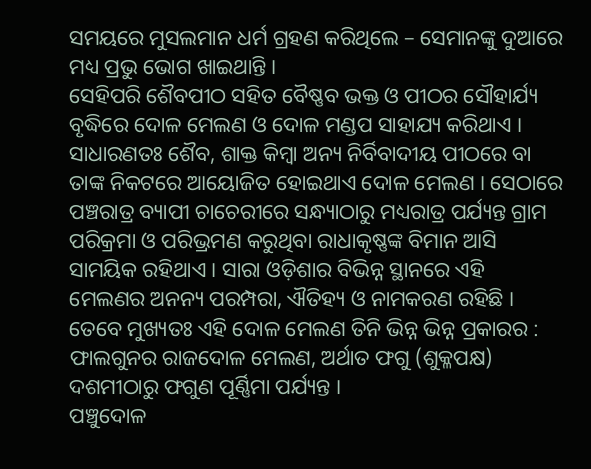ସମୟରେ ମୁସଲମାନ ଧର୍ମ ଗ୍ରହଣ କରିଥିଲେ – ସେମାନଙ୍କୁ ଦୁଆରେ ମଧ୍ୟ ପ୍ରଭୁ ଭୋଗ ଖାଇଥାନ୍ତି ।
ସେହିପରି ଶୈବପୀଠ ସହିତ ବୈଷ୍ଣବ ଭକ୍ତ ଓ ପୀଠର ସୌହାର୍ଯ୍ୟ ବୃଦ୍ଧିରେ ଦୋଳ ମେଲଣ ଓ ଦୋଳ ମଣ୍ଡପ ସାହାଯ୍ୟ କରିଥାଏ । ସାଧାରଣତଃ ଶୈବ, ଶାକ୍ତ କିମ୍ବା ଅନ୍ୟ ନିର୍ବିବାଦୀୟ ପୀଠରେ ବା ତାଙ୍କ ନିକଟରେ ଆୟୋଜିତ ହୋଇଥାଏ ଦୋଳ ମେଲଣ । ସେଠାରେ ପଞ୍ଚରାତ୍ର ବ୍ୟାପୀ ଚାଚେରୀରେ ସନ୍ଧ୍ୟାଠାରୁ ମଧ୍ୟରାତ୍ର ପର୍ଯ୍ୟନ୍ତ ଗ୍ରାମ ପରିକ୍ରମା ଓ ପରିଭ୍ରମଣ କରୁଥିବା ରାଧାକୃଷ୍ଣଙ୍କ ବିମାନ ଆସି ସାମୟିକ ରହିଥାଏ । ସାରା ଓଡ଼ିଶାର ବିଭିନ୍ନ ସ୍ଥାନରେ ଏହି ମେଲଣର ଅନନ୍ୟ ପରମ୍ପରା, ଐତିହ୍ୟ ଓ ନାମକରଣ ରହିଛି ।
ତେବେ ମୁଖ୍ୟତଃ ଏହି ଦୋଳ ମେଲଣ ତିନି ଭିନ୍ନ ଭିନ୍ନ ପ୍ରକାରର :
ଫାଲଗୁନର ରାଜଦୋଳ ମେଲଣ, ଅର୍ଥାତ ଫଗୁ (ଶୁକ୍ଳପକ୍ଷ) ଦଶମୀଠାରୁ ଫଗୁଣ ପୂର୍ଣ୍ଣିମା ପର୍ଯ୍ୟନ୍ତ ।
ପଞ୍ଚୁଦୋଳ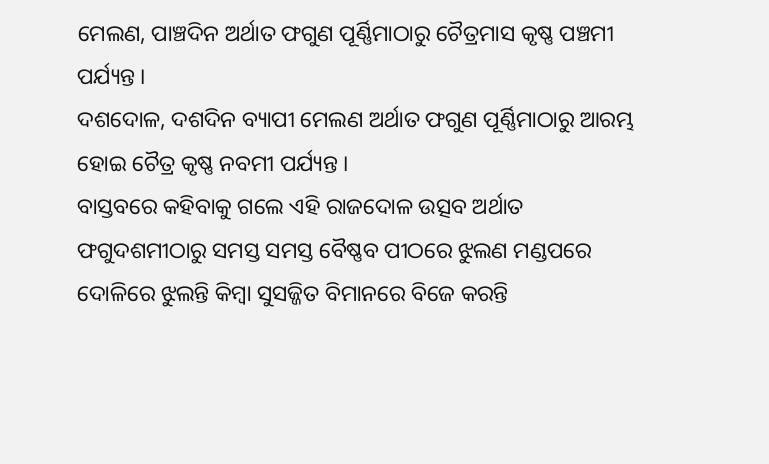ମେଲଣ, ପାଞ୍ଚଦିନ ଅର୍ଥାତ ଫଗୁଣ ପୂର୍ଣ୍ଣିମାଠାରୁ ଚୈତ୍ରମାସ କୃଷ୍ଣ ପଞ୍ଚମୀ ପର୍ଯ୍ୟନ୍ତ ।
ଦଶଦୋଳ, ଦଶଦିନ ବ୍ୟାପୀ ମେଲଣ ଅର୍ଥାତ ଫଗୁଣ ପୂର୍ଣ୍ଣିମାଠାରୁ ଆରମ୍ଭ ହୋଇ ଚୈତ୍ର କୃଷ୍ଣ ନବମୀ ପର୍ଯ୍ୟନ୍ତ ।
ବାସ୍ତବରେ କହିବାକୁ ଗଲେ ଏହି ରାଜଦୋଳ ଉତ୍ସବ ଅର୍ଥାତ ଫଗୁଦଶମୀଠାରୁ ସମସ୍ତ ସମସ୍ତ ବୈଷ୍ଣବ ପୀଠରେ ଝୁଲଣ ମଣ୍ଡପରେ ଦୋଳିରେ ଝୁଲନ୍ତି କିମ୍ବା ସୁସଜ୍ଜିତ ବିମାନରେ ବିଜେ କରନ୍ତି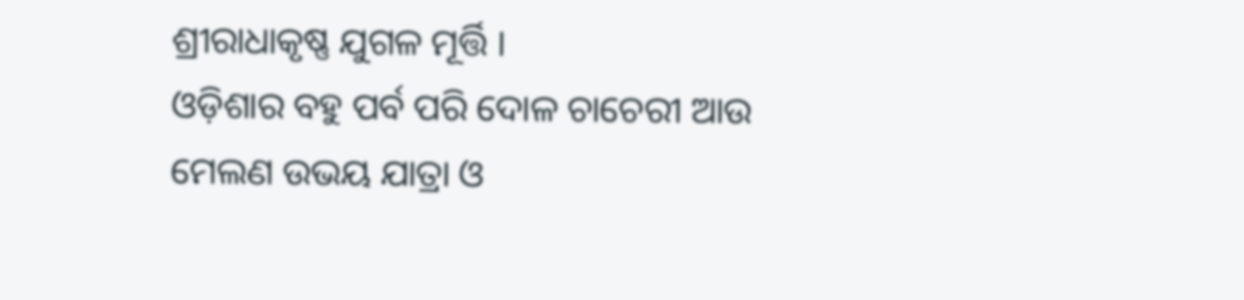ଶ୍ରୀରାଧାକୃଷ୍ଣ ଯୁଗଳ ମୂର୍ତ୍ତି ।
ଓଡ଼ିଶାର ବହୁ ପର୍ବ ପରି ଦୋଳ ଚାଚେରୀ ଆଉ ମେଲଣ ଉଭୟ ଯାତ୍ରା ଓ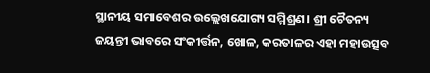ସ୍ଥାନୀୟ ସମାବେଶର ଉଲ୍ଲେଖଯୋଗ୍ୟ ସମ୍ମିଶ୍ରଣ। ଶ୍ରୀ ଚୈତନ୍ୟ ଜୟନ୍ତୀ ଭାବରେ ସଂକୀର୍ତ୍ତନ, ଖୋଳ, କରତାଳର ଏହା ମହାଉତ୍ସବ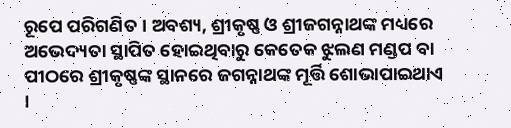ରୂପେ ପରିଗଣିତ । ଅବଶ୍ୟ, ଶ୍ରୀକୃଷ୍ଣ ଓ ଶ୍ରୀଜଗନ୍ନାଥଙ୍କ ମଧ୍ୟରେ ଅଭେଦ୍ୟତା ସ୍ଥାପିତ ହୋଇଥିବାରୁ କେତେକ ଝୁଲଣ ମଣ୍ଡପ ବା ପୀଠରେ ଶ୍ରୀକୃଷ୍ଣଙ୍କ ସ୍ଥାନରେ ଜଗନ୍ନାଥଙ୍କ ମୂର୍ତ୍ତି ଶୋଭାପାଇଥାଏ ।